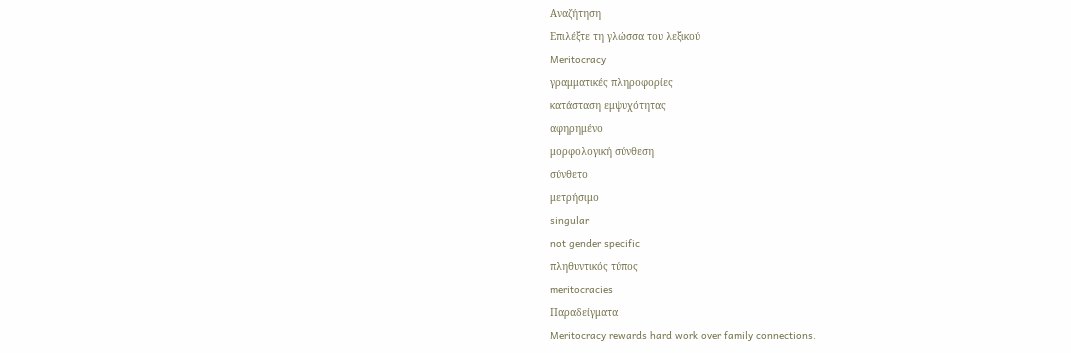Αναζήτηση
Επιλέξτε τη γλώσσα του λεξικού
Meritocracy
γραμματικές πληροφορίες
κατάσταση εμψυχότητας
αφηρημένο
μορφολογική σύνθεση
σύνθετο
μετρήσιμο
singular
not gender specific
πληθυντικός τύπος
meritocracies
Παραδείγματα
Meritocracy rewards hard work over family connections.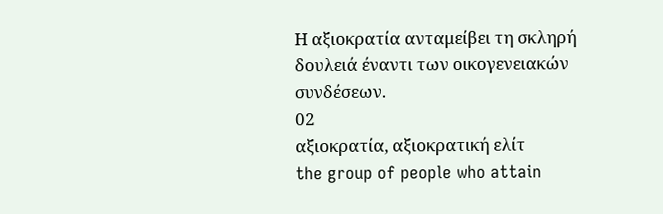Η αξιοκρατία ανταμείβει τη σκληρή δουλειά έναντι των οικογενειακών συνδέσεων.
02
αξιοκρατία, αξιοκρατική ελίτ
the group of people who attain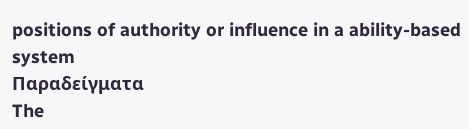positions of authority or influence in a ability-based system
Παραδείγματα
The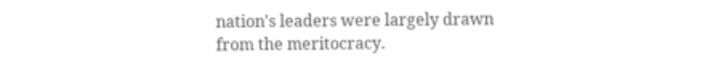nation's leaders were largely drawn from the meritocracy.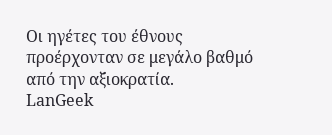Οι ηγέτες του έθνους προέρχονταν σε μεγάλο βαθμό από την αξιοκρατία.
LanGeek